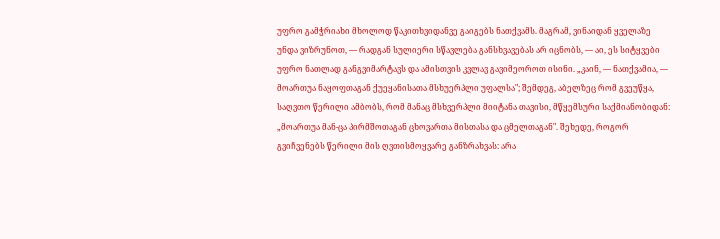უფრო გამჭრიახი მხოლოდ წაკითხვიდანვე გაიგებს ნათქვამს. მაგრამ, ვინაიდან ყველაზე უნდა ვიზრუნოთ, — რადგან სულიერი სწავლება განსხვავებას არ იცნობს, — აი, ეს სიტყვები უფრო ნათლად განგვიმარტავს და ამისთვის კვლავ გავიმეოროთ ისინი. „კაინ, — ნათქვამია, — მოართუა ნაყოფთაგან ქუეყანისათა მსხუერპლი უფალსა"; შემდეგ, აბელზეც რომ გვეუწყა, საღვთო წერილი ამბობს, რომ მანაც მსხვერპლი მიიტანა თავისი, მწყემსური საქმიანობიდან: „მოართუა მან-ცა პირმშოთაგან ცხოვართა მისთასა და ცმელთაგან". შეხედე, როგორ გვიჩვენებს წერილი მის ღვთისმოყვარე განზრახვას: არა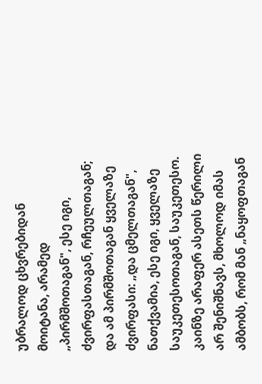უბრალოდ ცხვრებიდან მოიტანა, არამედ „პირმშოთაგან", ესე იგი, ძვირფასთაგან, რჩეულთაგან; და ამ პირმშოთაგან ყველაზე ძვირფასი: „და ცმელთაგან", ნათქვამია, ესე იგი, ყველაზე საუკეთესოთაგან, საუკეთესო. კაინზე არაფერ ასეთს წერილი არ შენიშნავს, მხოლოდ იმას ამბობს, რომ მან „ნაყოფთაგან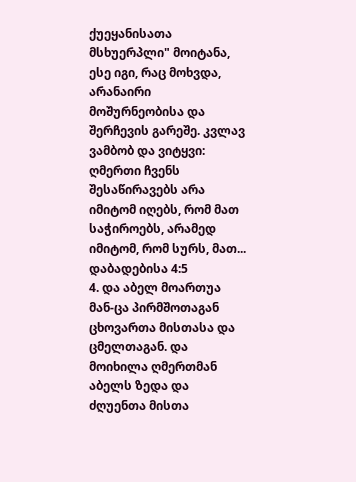ქუეყანისათა მსხუერპლი" მოიტანა, ესე იგი, რაც მოხვდა, არანაირი მოშურნეობისა და შერჩევის გარეშე. კვლავ ვამბობ და ვიტყვი: ღმერთი ჩვენს შესაწირავებს არა იმიტომ იღებს, რომ მათ საჭიროებს, არამედ იმიტომ, რომ სურს, მათ...
დაბადებისა 4:5
4. და აბელ მოართუა მან-ცა პირმშოთაგან ცხოვართა მისთასა და ცმელთაგან. და მოიხილა ღმერთმან აბელს ზედა და ძღუენთა მისთა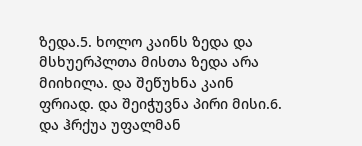ზედა.5. ხოლო კაინს ზედა და მსხუერპლთა მისთა ზედა არა მიიხილა. და შეწუხნა კაინ ფრიად. და შეიჭუვნა პირი მისი.6. და ჰრქუა უფალმან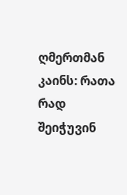ღმერთმან კაინს: რათა რად შეიჭუვინ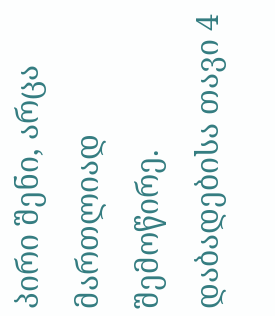პირი შენი, არცა მართლიად შემოწირე.
დაბადებისა თავი 4